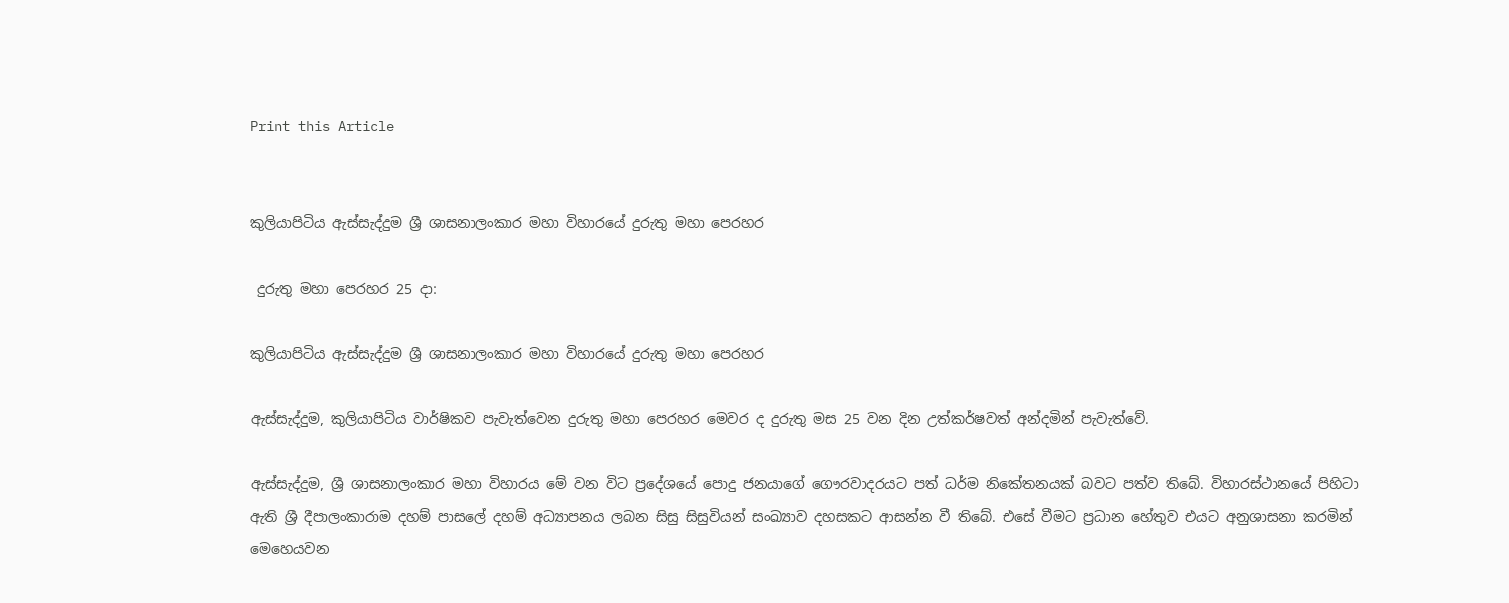Print this Article


කුලියාපිටිය ඇස්සැද්දුම ශ්‍රී ශාසනාලංකාර මහා විහාරයේ දුරුතු මහා පෙරහර

 දුරුතු මහා පෙරහර 25 දා:

කුලියාපිටිය ඇස්සැද්දුම ශ්‍රී ශාසනාලංකාර මහා විහාරයේ දුරුතු මහා පෙරහර

ඇස්සැද්දුම, කුලියාපිටිය වාර්ෂිකව පැවැත්වෙන දුරුතු මහා පෙරහර මෙවර ද දුරුතු මස 25 වන දින උත්කර්ෂවත් අන්දමින් පැවැත්වේ.

ඇස්සැද්දුම, ශ්‍රී ශාසනාලංකාර මහා විහාරය මේ වන විට ප්‍රදේශයේ පොදු ජනයාගේ ගෞරවාදරයට පත් ධර්ම නිකේතනයක් බවට පත්ව තිබේ. විහාරස්ථානයේ පිහිටා ඇති ශ්‍රී දීපාලංකාරාම දහම් පාසලේ දහම් අධ්‍යාපනය ලබන සිසු සිසුවියන් සංඛ්‍යාව දහසකට ආසන්න වී තිබේ. එසේ වීමට ප්‍රධාන හේතුව එයට අනුශාසනා කරමින් මෙහෙයවන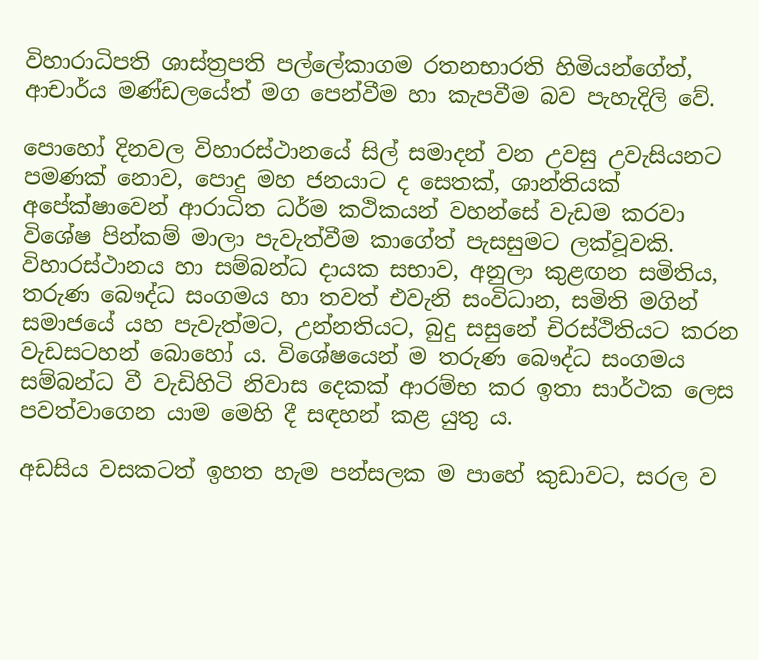විහාරාධිපති ශාස්ත්‍රපති පල්ලේකාගම රතනභාරති හිමියන්ගේත්, ආචාර්ය මණ්ඩලයේත් මග පෙන්වීම හා කැපවීම බව පැහැදිලි වේ.

පොහෝ දිනවල විහාරස්ථානයේ සිල් සමාදන් වන උවසු උවැසියනට පමණක් නොව, පොදු මහ ජනයාට ද සෙතක්, ශාන්තියක් අපේක්ෂාවෙන් ආරාධිත ධර්ම කථිකයන් වහන්සේ වැඩම කරවා විශේෂ පින්කම් මාලා පැවැත්වීම කාගේත් පැසසුමට ලක්වූවකි. විහාරස්ථානය හා සම්බන්ධ දායක සභාව, අනුලා කුළඟන සමිතිය, තරුණ බෞද්ධ සංගමය හා තවත් එවැනි සංවිධාන, සමිති මගින් සමාජයේ යහ පැවැත්මට, උන්නතියට, බුදු සසුනේ චිරස්ථිතියට කරන වැඩසටහන් බොහෝ ය. විශේෂයෙන් ම තරුණ බෞද්ධ සංගමය සම්බන්ධ වී වැඩිහිටි නිවාස දෙකක් ආරම්භ කර ඉතා සාර්ථක ලෙස පවත්වාගෙන යාම මෙහි දී සඳහන් කළ යුතු ය.

අඩසිය වසකටත් ඉහත හැම පන්සලක ම පාහේ කුඩාවට, සරල ව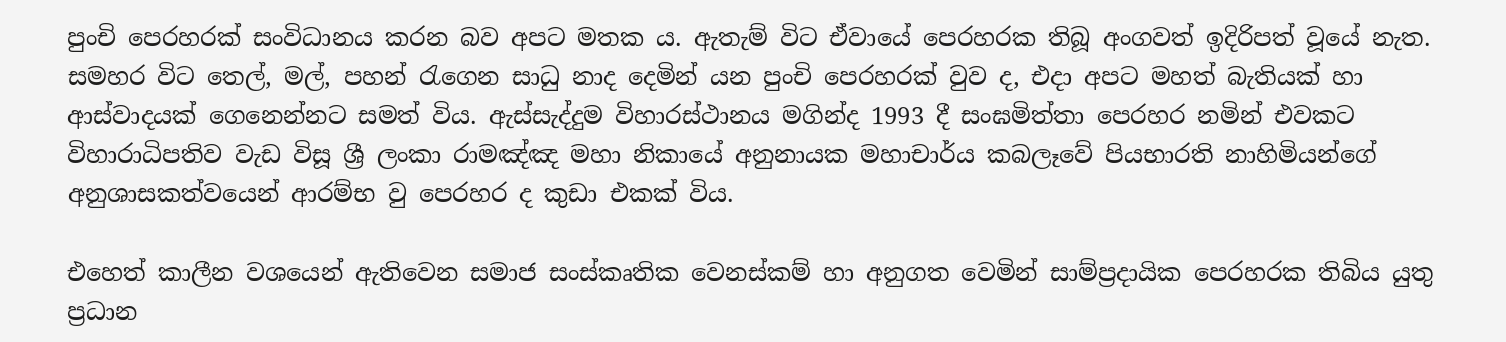පුංචි පෙරහරක් සංවිධානය කරන බව අපට මතක ය. ඇතැම් විට ඒවායේ පෙරහරක තිබූ අංගවත් ඉදිරිපත් වූයේ නැත. සමහර විට තෙල්, මල්, පහන් රැගෙන සාධු නාද දෙමින් යන පුංචි පෙරහරක් වුව ද, එදා අපට මහත් බැතියක් හා ආස්වාදයක් ගෙනෙන්නට සමත් විය. ඇස්සැද්දුම විහාරස්ථානය මගින්ද 1993 දී සංඝමිත්තා පෙරහර නමින් එවකට විහාරාධිපතිව වැඩ විසූ ශ්‍රී ලංකා රාමඤ්ඤ මහා නිකායේ අනුනායක මහාචාර්ය කබලෑවේ පියභාරති නාහිමියන්ගේ අනුශාසකත්වයෙන් ආරම්භ වු පෙරහර ද කුඩා එකක් විය.

එහෙත් කාලීන වශයෙන් ඇතිවෙන සමාජ සංස්කෘතික වෙනස්කම් හා අනුගත වෙමින් සාම්ප්‍රදායික පෙරහරක තිබිය යුතු ප්‍රධාන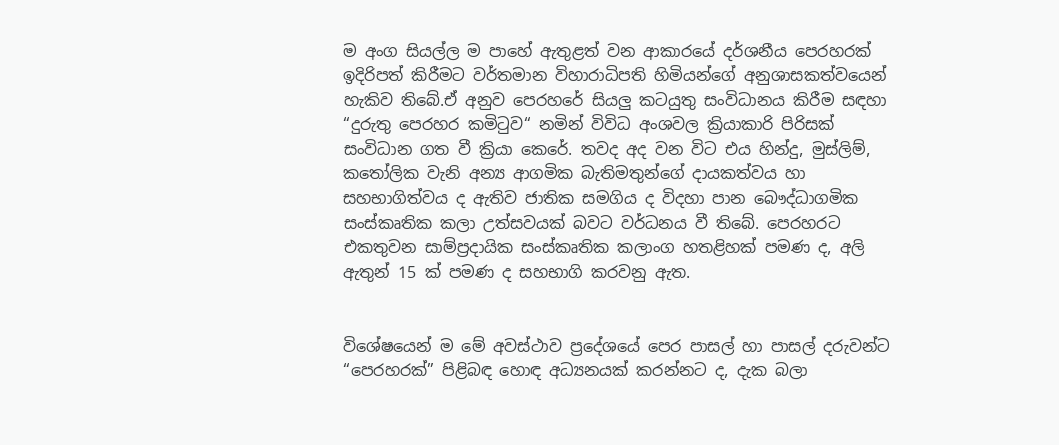ම අංග සියල්ල ම පාහේ ඇතුළත් වන ආකාරයේ දර්ශනීය පෙරහරක් ඉදිරිපත් කිරීමට වර්තමාන විහාරාධිපති හිමියන්ගේ අනුශාසකත්වයෙන් හැකිව තිබේ.ඒ අනුව පෙරහරේ සියලු කටයුතු සංවිධානය කිරීම සඳහා “දුරුතු පෙරහර කමිටුව“ නමින් විවිධ අංශවල ක්‍රියාකාරි පිරිසක් සංවිධාන ගත වී ක්‍රියා කෙරේ. තවද අද වන විට එය හින්දු, මුස්ලිම්, කතෝලික වැනි අන්‍ය ආගමික බැතිමතුන්ගේ දායකත්වය හා සහභාගිත්වය ද ඇතිව ජාතික සමගිය ද විදහා පාන බෞද්ධාගමික සංස්කෘතික කලා උත්සවයක් බවට වර්ධනය වී තිබේ. පෙරහරට එකතුවන සාම්ප්‍රදායික සංස්කෘතික කලාංග හතළිහක් පමණ ද, අලි ඇතුන් 15 ක් පමණ ද සහභාගි කරවනු ඇත.


විශේෂයෙන් ම මේ අවස්ථාව ප්‍රදේශයේ පෙර පාසල් හා පාසල් දරුවන්ට “පෙරහරක්” පිළිබඳ හොඳ අධ්‍යනයක් කරන්නට ද, දැක බලා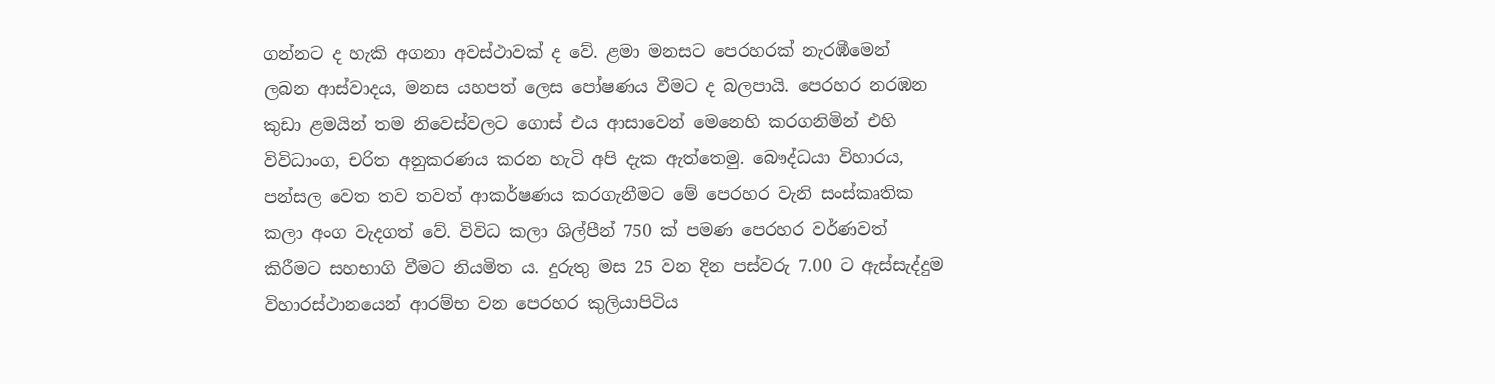ගන්නට ද හැකි අගනා අවස්ථාවක් ද වේ. ළමා මනසට පෙරහරක් නැරඹීමෙන් ලබන ආස්වාදය, මනස යහපත් ලෙස පෝෂණය වීමට ද බලපායි. පෙරහර නරඹන කුඩා ළමයින් තම නිවෙස්වලට ගොස් එය ආසාවෙන් මෙනෙහි කරගනිමින් එහි විවිධාංග, චරිත අනුකරණය කරන හැටි අපි දැක ඇත්තෙමු. බෞද්ධයා විහාරය, පන්සල වෙත තව තවත් ආකර්ෂණය කරගැනීමට මේ පෙරහර වැනි සංස්කෘතික කලා අංග වැදගත් වේ. විවිධ කලා ශිල්පීන් 750 ක් පමණ පෙරහර වර්ණවත් කිරීමට සහභාගි වීමට නියමිත ය. දුරුතු මස 25 වන දින පස්වරු 7.00 ට ඇස්සැද්දුම විහාරස්ථානයෙන් ආරම්භ වන පෙරහර කුලියාපිටිය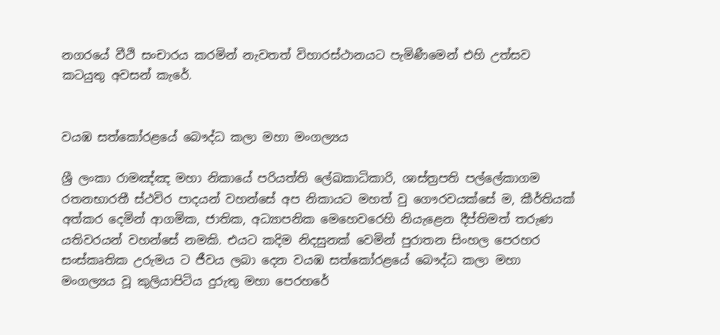නගරයේ වීථි සංචාරය කරමින් නැවතත් විහාරස්ථානයට පැමිණීමෙන් එහි උත්සව කටයුතු අවසන් කැරේ.


වයඹ සත්කෝරළයේ බෞද්ධ කලා මහා මංගල්‍යය

ශ්‍රී ලංකා රාමඤ්ඤ මහා නිකායේ පරියත්ති ලේඛකාධිකාරි, ශාස්ත්‍රපති පල්ලේකාගම රතනභාරතී ස්ථවිර පාදයන් වහන්සේ අප නිකායට මහත් වු ගෞරවයක්සේ ම, කීර්තියක් අත්කර දෙමින් ආගමික, ජාතික, අධ්‍යාපනික මෙහෙවරෙහි නියැළෙන දීප්තිමත් තරුණ යතිවරයන් වහන්සේ නමකි. එයට කදිම නිදසුනක් වෙමින් පුරාතන සිංහල පෙරහර සංස්කෘතික උරුමය ට ජීවය ලබා දෙන වයඹ සත්කෝරළයේ බෞද්ධ කලා මහා මංගල්‍යය වූ කුලියාපිටිය දුරුතු මහා පෙරහරේ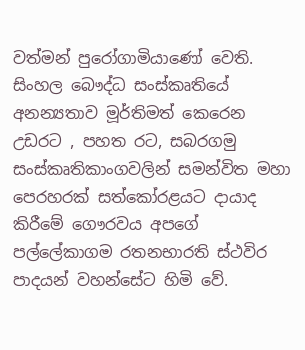වත්මන් පුරෝගාමියාණෝ වෙති. සිංහල බෞද්ධ සංස්කෘතියේ අනන්‍යතාව මූර්තිමත් කෙරෙන උඩරට , පහත රට, සබරගමු සංස්කෘතිකාංගවලින් සමන්විත මහා පෙරහරක් සත්කෝරළයට දායාද කිරීමේ ගෞරවය අපගේ පල්ලේකාගම රතනභාරති ස්ථවිර පාදයන් වහන්සේට හිමි වේ.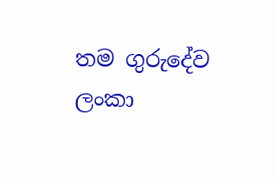තම ගුරුදේව ලංකා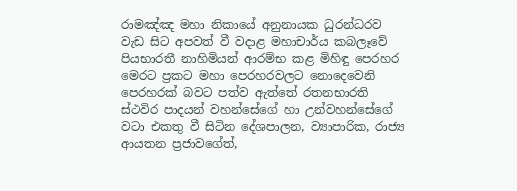රාමඤ්ඤ මහා නිකායේ අනුනායක ධුරන්ධරව වැඩ සිට අපවත් වී වදාළ මහාචාර්ය කබලෑවේ පියභාරතී නාහිමියන් ආරම්භ කළ මිහිඳු පෙරහර මෙරට ප්‍රකට මහා පෙරහරවලට නොදෙවෙනි පෙරහරක් බවට පත්ව ඇත්තේ රතනභාරති ස්ථවිර පාදයන් වහන්සේගේ හා උන්වහන්සේගේ වටා එකතු වී සිටින දේශපාලන, ව්‍යාපාරික, රාජ්‍ය ආයතන ප්‍රජාවගේත්,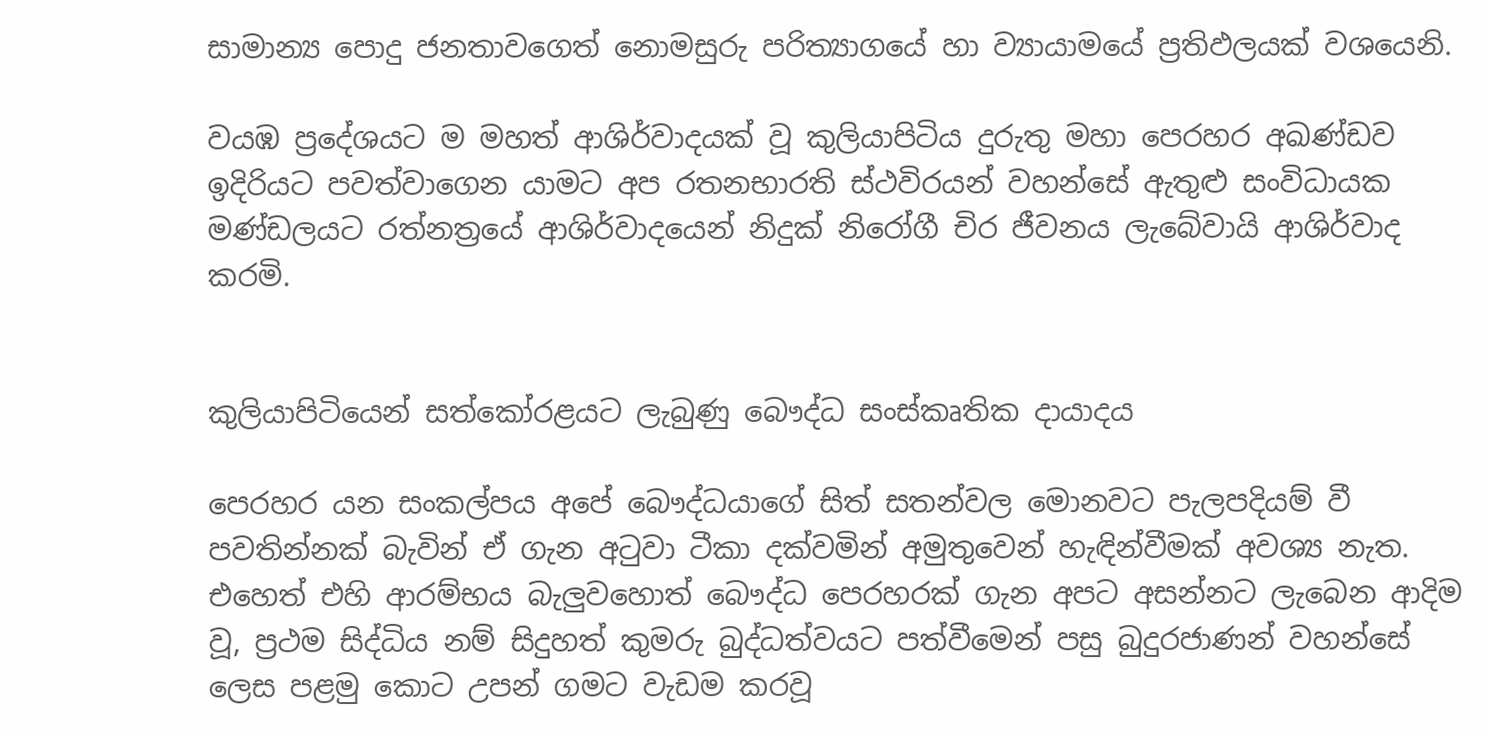සාමාන්‍ය පොදු ජනතාවගෙත් නොමසුරු පරිත්‍යාගයේ හා ව්‍යායාමයේ ප්‍රතිඵලයක් වශයෙනි.

වයඹ ප්‍රදේශයට ම මහත් ආශිර්වාදයක් වූ කුලියාපිටිය දුරුතු මහා පෙරහර අඛණ්ඩව ඉදිරියට පවත්වාගෙන යාමට අප රතනභාරති ස්ථවිරයන් වහන්සේ ඇතුළු සංවිධායක මණ්ඩලයට රත්නත්‍රයේ ආශිර්වාදයෙන් නිදුක් නිරෝගී චිර ජීවනය ලැබේවායි ආශිර්වාද කරමි.


කුලියාපිටියෙන් සත්කෝරළයට ලැබුණු බෞද්ධ සංස්කෘතික දායාදය

පෙරහර යන සංකල්පය අපේ බෞද්ධයාගේ සිත් සතන්වල මොනවට පැලපදියම් වී පවතින්නක් බැවින් ඒ ගැන අටුවා ටීකා දක්වමින් අමුතුවෙන් හැඳින්වීමක් අවශ්‍ය නැත. එහෙත් එහි ආරම්භය බැලුවහොත් බෞද්ධ පෙරහරක් ගැන අපට අසන්නට ලැබෙන ආදිම වූ, ප්‍රථම සිද්ධිය නම් සිදුහත් කුමරු බුද්ධත්වයට පත්වීමෙන් පසු බුදුරජාණන් වහන්සේ ලෙස පළමු කොට උපන් ගමට වැඩම කරවූ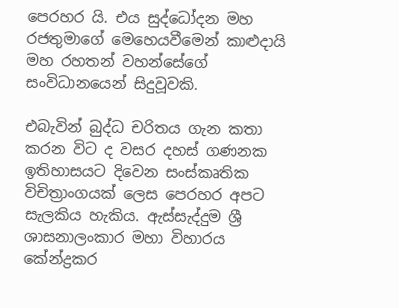පෙරහර යි. එය සුද්ධෝදන මහ රජතුමාගේ මෙහෙයවීමෙන් කාළුදායි මහ රහතන් වහන්සේගේ සංවිධානයෙන් සිදුවූවකි.

එබැවින් බුද්ධ චරිතය ගැන කතා කරන විට ද වසර දහස් ගණනක ඉතිහාසයට දිවෙන සංස්කෘතික විචිත්‍රාංගයක් ලෙස පෙරහර අපට සැලකිය හැකිය. ඇස්සැද්දුම ශ්‍රී ශාසනාලංකාර මහා විහාරය කේන්ද්‍රකර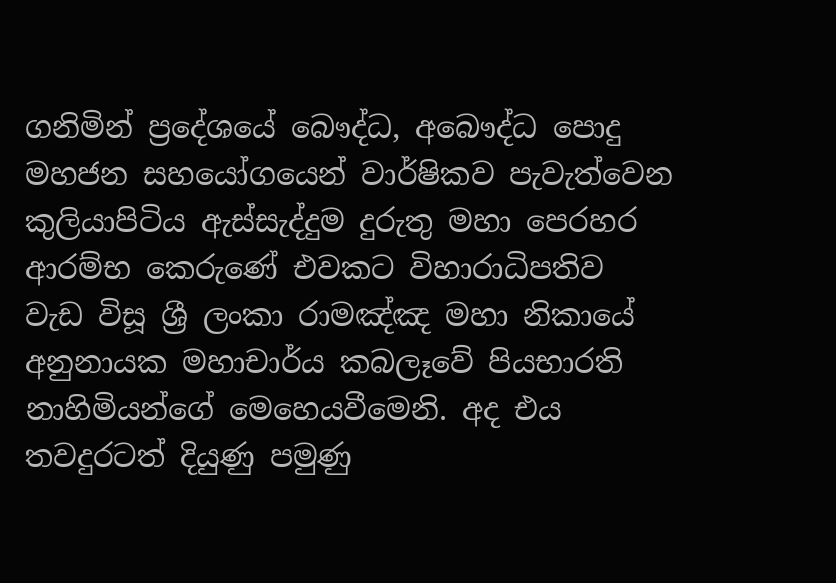ගනිමින් ප්‍රදේශයේ බෞද්ධ, අබෞද්ධ පොදු මහජන සහයෝගයෙන් වාර්ෂිකව පැවැත්වෙන කුලියාපිටිය ඇස්සැද්දුම දුරුතු මහා පෙරහර ආරම්භ කෙරුණේ එවකට විහාරාධිපතිව වැඩ විසූ ශ්‍රී ලංකා රාමඤ්ඤ මහා නිකායේ අනුනායක මහාචාර්ය කබලෑවේ පියභාරති නාහිමියන්ගේ මෙහෙයවීමෙනි. අද එය තවදුරටත් දියුණු පමුණු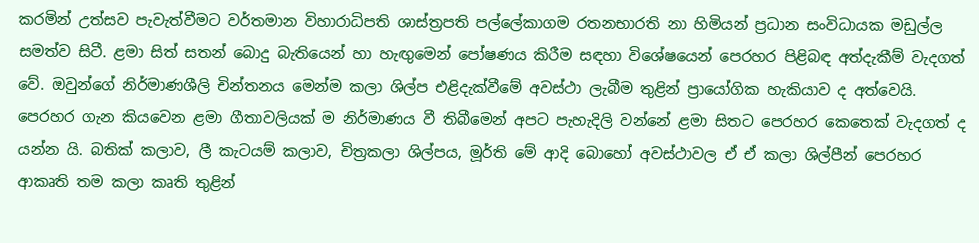කරමින් උත්සව පැවැත්වීමට වර්තමාන විහාරාධිපති ශාස්ත්‍රපති පල්ලේකාගම රතනභාරති නා හිමියන් ප්‍රධාන සංවිධායක මඩුල්ල සමත්ව සිටී. ළමා සිත් සතන් බොදු බැතියෙන් හා හැඟුමෙන් පෝෂණය කිරීම සඳහා විශේෂයෙන් පෙරහර පිළිබඳ අත්දැකීම් වැදගත් වේ. ඔවුන්ගේ නිර්මාණශීලි චින්තනය මෙන්ම කලා ශිල්ප එළිදැක්වීමේ අවස්ථා ලැබීම තුළින් ප්‍රායෝගික හැකියාව ද අත්වෙයි. පෙරහර ගැන කියවෙන ළමා ගීතාවලියක් ම නිර්මාණය වී තිබීමෙන් අපට පැහැදිලි වන්නේ ළමා සිතට පෙරහර කෙතෙක් වැදගත් ද යන්න යි. බතික් කලාව, ලී කැටයම් කලාව, චිත්‍රකලා ශිල්පය, මූර්ති මේ ආදි බොහෝ අවස්ථාවල ඒ ඒ කලා ශිල්පීන් පෙරහර ආකෘති තම කලා කෘති තුළින්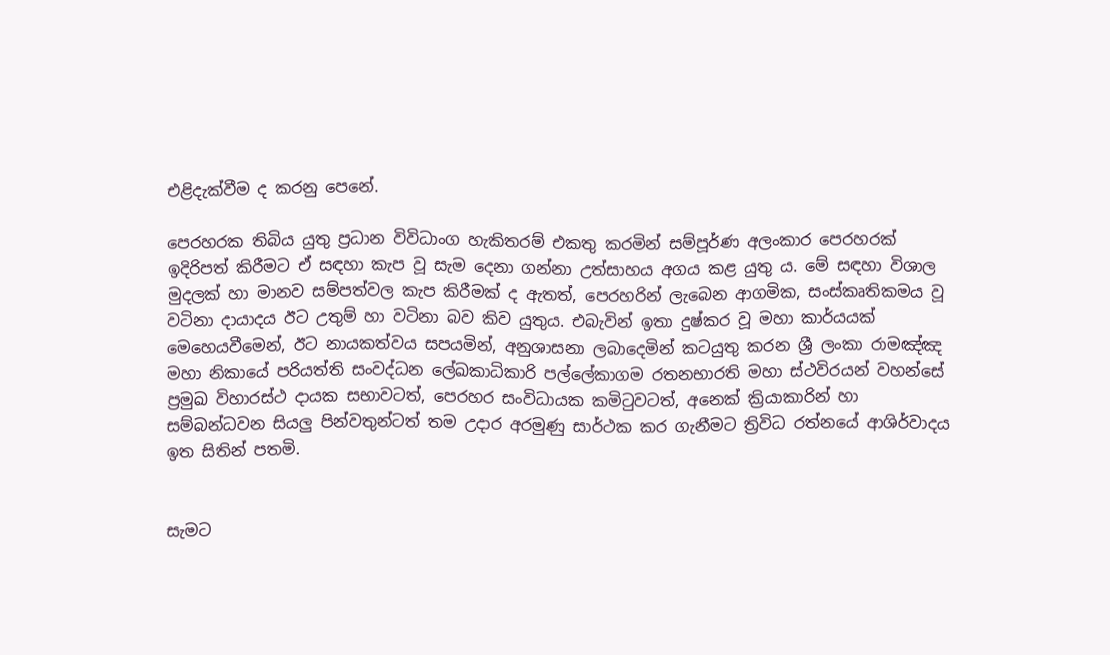එළිදැක්වීම ද කරනු පෙනේ.

පෙරහරක තිබිය යුතු ප්‍රධාන විවිධාංග හැකිතරම් එකතු කරමින් සම්පූර්ණ අලංකාර පෙරහරක් ඉදිරිපත් කිරීමට ඒ සඳහා කැප වූ සැම දෙනා ගන්නා උත්සාහය අගය කළ යුතු ය. මේ සඳහා විශාල මුදලක් හා මානව සම්පත්වල කැප කිරීමක් ද ඇතත්, පෙරහරින් ලැබෙන ආගමික, සංස්කෘතිකමය වූ වටිනා දායාදය ඊට උතුම් හා වටිනා බව කිව යුතුය. එබැවින් ඉතා දුෂ්කර වූ මහා කාර්යයක් මෙහෙයවීමෙන්, ඊට නායකත්වය සපයමින්, අනුශාසනා ලබාදෙමින් කටයුතු කරන ශ්‍රී ලංකා රාමඤ්ඤ මහා නිකායේ පරියත්ති සංවද්ධන ලේඛකාධිකාරි පල්ලේකාගම රතනභාරති මහා ස්ථවිරයන් වහන්සේ ප්‍රමුඛ විහාරස්ථ දායක සභාවටත්, පෙරහර සංවිධායක කමිටුවටත්, අනෙක් ක්‍රියාකාරින් හා සම්බන්ධවන සියලු පින්වතුන්ටත් තම උදාර අරමුණු සාර්ථක කර ගැනීමට ත්‍රිවිධ රත්නයේ ආශිර්වාදය ඉත සිතින් පතමි.


සැමට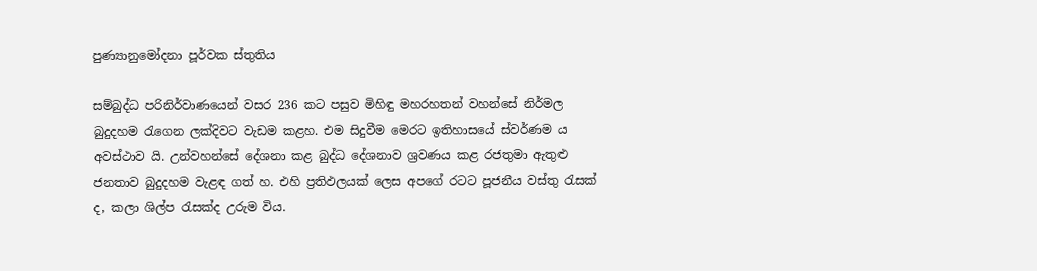පුණ්‍යානුමෝදනා පූර්වක ස්තුතිය

සම්බුද්ධ පරිනිර්වාණයෙන් වසර 236 කට පසුව මිහිඳු මහරහතන් වහන්සේ නිර්මල බුදුදහම රැගෙන ලක්දිවට වැඩම කළහ. එම සිදුවීම මෙරට ඉතිහාසයේ ස්වර්ණම ය අවස්ථාව යි. උන්වහන්සේ දේශනා කළ බුද්ධ දේශනාව ශ්‍රවණය කළ රජතුමා ඇතුළු ජනතාව බුදුදහම වැළඳ ගත් හ. එහි ප්‍රතිඵලයක් ලෙස අපගේ රටට පූජනීය වස්තු රැසක් ද, කලා ශිල්ප රැසක්ද උරුම විය.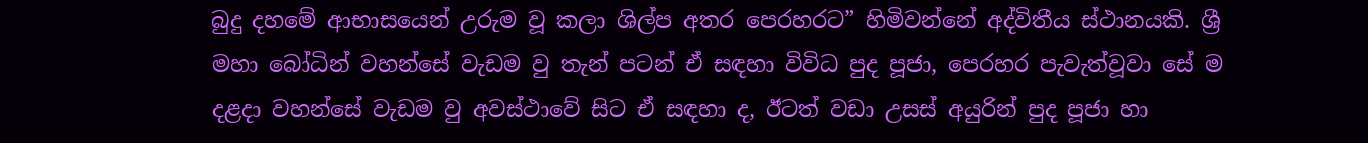බුදු දහමේ ආභාසයෙන් උරුම වූ කලා ශිල්ප අතර පෙරහරට” හිමිවන්නේ අද්විතීය ස්ථානයකි. ශ්‍රී මහා බෝධින් වහන්සේ වැඩම වු තැන් පටන් ඒ සඳහා විවිධ පුද පූජා, පෙරහර පැවැත්වූවා සේ ම දළදා වහන්සේ වැඩම වු අවස්ථාවේ සිට ඒ සඳහා ද, ඊටත් වඩා උසස් අයුරින් පුද පූජා හා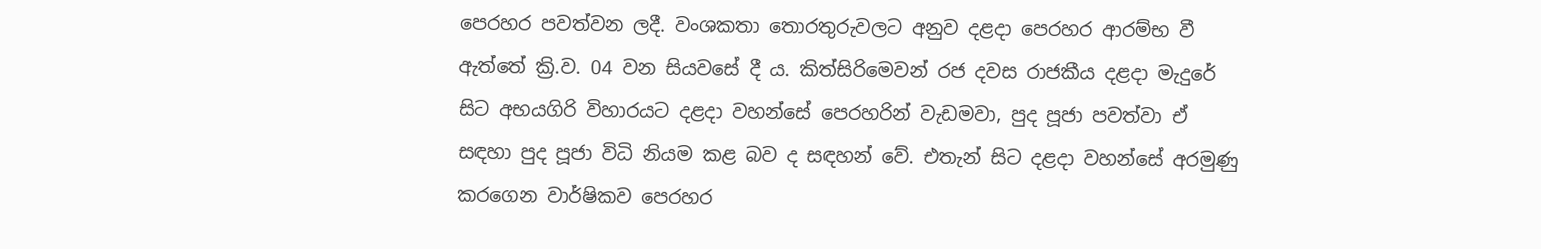පෙරහර පවත්වන ලදී. වංශකතා තොරතුරුවලට අනුව දළදා පෙරහර ආරම්භ වී ඇත්තේ ක්‍රි.ව. 04 වන සියවසේ දී ය. කිත්සිරිමෙවන් රජ දවස රාජකීය දළදා මැදුරේ සිට අභයගිරි විහාරයට දළදා වහන්සේ පෙරහරින් වැඩමවා, පුද පූජා පවත්වා ඒ සඳහා පුද පූජා විධි නියම කළ බව ද සඳහන් වේ. එතැන් සිට දළදා වහන්සේ අරමුණු කරගෙන වාර්ෂිකව පෙරහර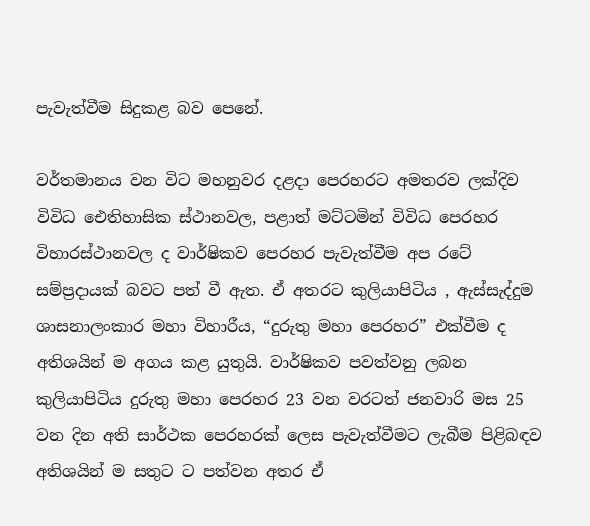පැවැත්වීම සිදුකළ බව පෙනේ.

වර්තමානය වන විට මහනුවර දළදා පෙරහරට අමතරව ලක්දිව විවිධ ඓතිහාසික ස්ථානවල, පළාත් මට්ටමින් විවිධ පෙරහර විහාරස්ථානවල ද වාර්ෂිකව පෙරහර පැවැත්වීම අප රටේ සම්ප්‍රදායක් බවට පත් වී ඇත. ඒ අතරට කුලියාපිටිය , ඇස්සැද්දුම ශාසනාලංකාර මහා විහාරීය, “දුරුතු මහා පෙරහර” එක්වීම ද අතිශයින් ම අගය කළ යුතුයි. වාර්ෂිකව පවත්වනු ලබන කුලියාපිටිය දුරුතු මහා පෙරහර 23 වන වරටත් ජනවාරි මස 25 වන දින අති සාර්ථක පෙරහරක් ලෙස පැවැත්වීමට ලැබීම පිළිබඳව අතිශයින් ම සතුට ට පත්වන අතර ඒ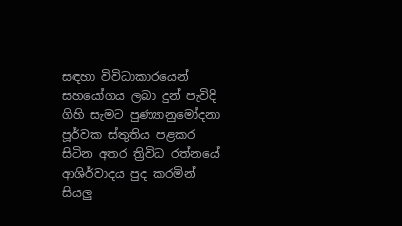සඳහා විවිධාකාරයෙන් සහයෝගය ලබා දුන් පැවිදි ගිහි සැමට පුණ්‍යානුමෝදනා පූර්වක ස්තුතිය පළකර සිටින අතර ත්‍රිවිධ රත්නයේ ආශිර්වාදය පුද කරමින් සියලු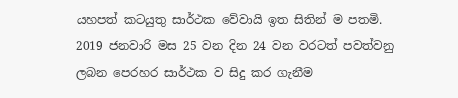යහපත් කටයුතු සාර්ථක වේවායි ඉත සිතින් ම පතමි. 2019 ජනවාරි මස 25 වන දින 24 වන වරටත් පවත්වනු ලබන පෙරහර සාර්ථක ව සිදු කර ගැනීම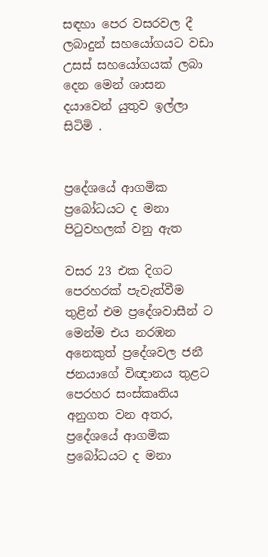සඳහා පෙර වසරවල දී ලබාදුන් සහයෝගයට වඩා උසස් සහයෝගයක් ලබා දෙන මෙන් ශාසන දයාවෙන් යුතුව ඉල්ලා සිටිමි .


ප්‍රදේශයේ ආගමික ප්‍රබෝධයට ද මනා පිටුවහලක් වනු ඇත

වසර 23 එක දිගට පෙරහරක් පැවැත්වීම තුළින් එම ප්‍රදේශවාසීන් ට මෙන්ම එය නරඹන අනෙකුත් ප්‍රදේශවල ජනී ජනයාගේ විඥානය තුළට පෙරහර සංස්කෘතිය අනුගත වන අතර, ප්‍රදේශයේ ආගමික ප්‍රබෝධයට ද මනා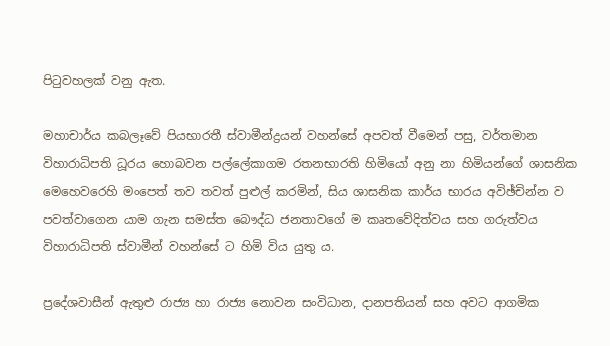පිටුවහලක් වනු ඇත.

මහාචාර්ය කබලෑවේ පියභාරතී ස්වාමීන්ද්‍රයන් වහන්සේ අපවත් වීමෙන් පසු, වර්තමාන විහාරාධිපති ධූරය හොබවන පල්ලේකාගම රතනභාරති හිමියෝ අනු නා හිමියන්ගේ ශාසනික මෙහෙවරෙහි මංපෙත් තව තවත් පුළුල් කරමින්, සිය ශාසනික කාර්ය භාරය අවිඡ්චින්න ව පවත්වාගෙන යාම ගැන සමස්ත බෞද්ධ ජනතාවගේ ම කෘතවේදිත්වය සහ ගරුත්වය විහාරාධිපති ස්වාමීන් වහන්සේ ට හිමි විය යුතු ය.

ප්‍රදේශවාසීන් ඇතුළු රාජ්‍ය හා රාජ්‍ය නොවන සංවිධාන, දානපතියන් සහ අවට ආගමික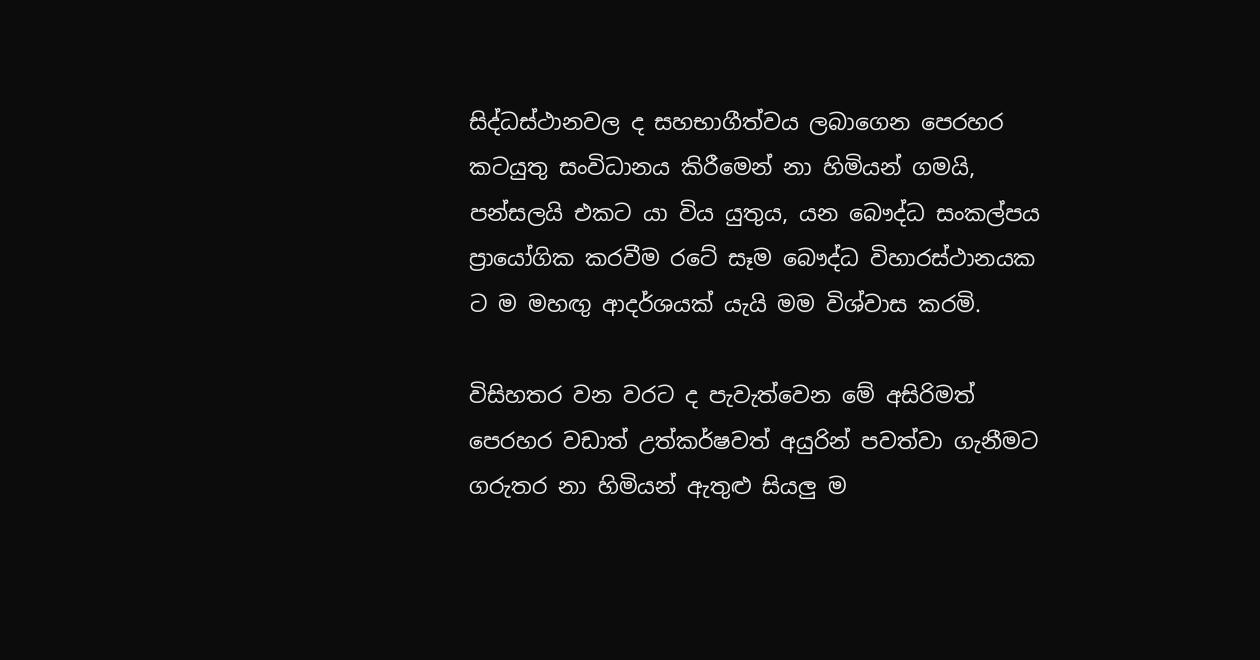සිද්ධස්ථානවල ද සහභාගීත්වය ලබාගෙන පෙරහර කටයුතු සංවිධානය කිරීමෙන් නා හිමියන් ගමයි, පන්සලයි එකට යා විය යුතුය, යන බෞද්ධ සංකල්පය ප්‍රායෝගික කරවීම රටේ සෑම බෞද්ධ විහාරස්ථානයක ට ම මහඟු ආදර්ශයක් යැයි මම විශ්වාස කරමි.

විසිහතර වන වරට ද පැවැත්වෙන මේ අසිරිමත් පෙරහර වඩාත් උත්කර්ෂවත් අයුරින් පවත්වා ගැනීමට ගරුතර නා හිමියන් ඇතුළු සියලු ම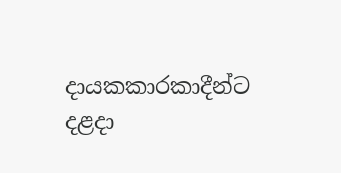දායකකාරකාදීන්ට දළදා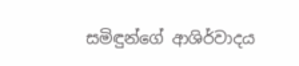සමිඳුන්ගේ ආශිර්වාදය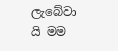ලැබේවා යි මම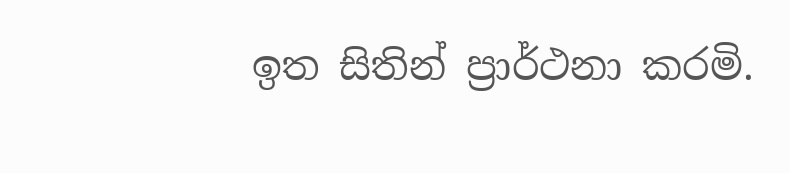ඉත සිතින් ප්‍රාර්ථනා කරමි.